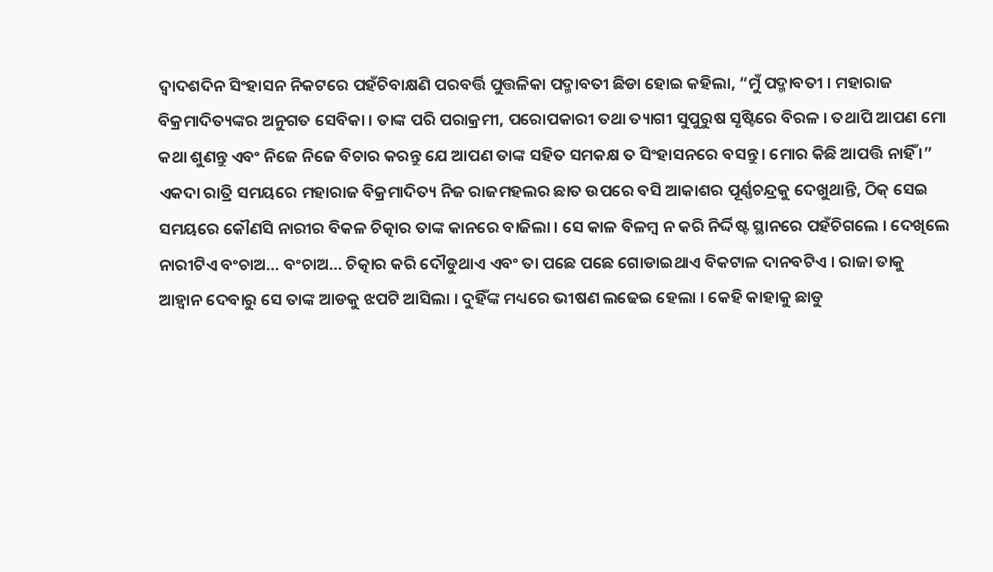ଦ୍ୱାଦଶଦିନ ସିଂହାସନ ନିକଟରେ ପହଁଚିବାକ୍ଷଣି ପରବର୍ତ୍ତି ପୁତ୍ତଳିକା ପଦ୍ମାବତୀ ଛିଡା ହୋଇ କହିଲା, “ମୁଁ ପଦ୍ମାବତୀ । ମହାରାଜ ବିକ୍ରମାଦିତ୍ୟଙ୍କର ଅନୁଗତ ସେବିକା । ତାଙ୍କ ପରି ପରାକ୍ରମୀ, ପରୋପକାରୀ ତଥା ତ୍ୟାଗୀ ସୁପୁରୁଷ ସୃଷ୍ଟିରେ ବିରଳ । ତଥାପି ଆପଣ ମୋ କଥା ଶୁଣନ୍ତୁ ଏବଂ ନିଜେ ନିଜେ ବିଚାର କରନ୍ତୁ ଯେ ଆପଣ ତାଙ୍କ ସହିତ ସମକକ୍ଷ ତ ସିଂହାସନରେ ବସନ୍ତୁ । ମୋର କିଛି ଆପତ୍ତି ନାହିଁ ।”
ଏକଦା ରାତ୍ରି ସମୟରେ ମହାରାଜ ବିକ୍ରମାଦିତ୍ୟ ନିଜ ରାଜମହଲର ଛାତ ଉପରେ ବସି ଆକାଶର ପୂର୍ଣ୍ଣଚନ୍ଦ୍ରକୁ ଦେଖୁଥାନ୍ତି, ଠିକ୍ ସେଇ ସମୟରେ କୌଣସି ନାରୀର ବିକଳ ଚିତ୍କାର ତାଙ୍କ କାନରେ ବାଜିଲା । ସେ କାଳ ବିଳମ୍ବ ନ କରି ନିର୍ଦ୍ଦିଷ୍ଟ ସ୍ଥାନରେ ପହଁଚିଗଲେ । ଦେଖିଲେ ନାରୀଟିଏ ବଂଚାଅ… ବଂଚାଅ… ଚିତ୍କାର କରି ଦୌଡୁଥାଏ ଏବଂ ତା ପଛେ ପଛେ ଗୋଡାଇଥାଏ ବିକଟାଳ ଦାନବଟିଏ । ରାଜା ତାକୁ ଆହ୍ୱାନ ଦେବାରୁ ସେ ତାଙ୍କ ଆଡକୁ ଝପଟି ଆସିଲା । ଦୁହିଁଙ୍କ ମଧ୍ୟରେ ଭୀଷଣ ଲଢେଇ ହେଲା । କେହି କାହାକୁ ଛାଡୁ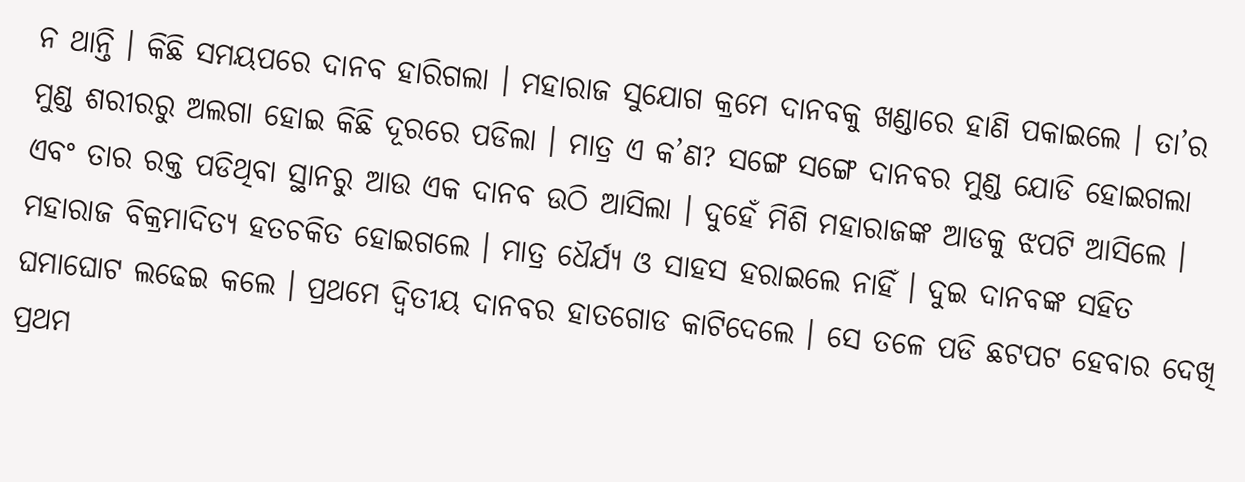ନ ଥାନ୍ତି । କିଛି ସମୟପରେ ଦାନବ ହାରିଗଲା । ମହାରାଜ ସୁଯୋଗ କ୍ରମେ ଦାନବକୁ ଖଣ୍ଡାରେ ହାଣି ପକାଇଲେ । ତା’ର ମୁଣ୍ଡ ଶରୀରରୁ ଅଲଗା ହୋଇ କିଛି ଦୂରରେ ପଡିଲା । ମାତ୍ର ଏ କ’ଣ? ସଙ୍ଗେ ସଙ୍ଗେ ଦାନବର ମୁଣ୍ଡ ଯୋଡି ହୋଇଗଲା ଏବଂ ତାର ରକ୍ତ ପଡିଥିବା ସ୍ଥାନରୁ ଆଉ ଏକ ଦାନବ ଉଠି ଆସିଲା । ଦୁହେଁ ମିଶି ମହାରାଜଙ୍କ ଆଡକୁ ଝପଟି ଆସିଲେ ।
ମହାରାଜ ବିକ୍ରମାଦିତ୍ୟ ହତଚକିତ ହୋଇଗଲେ । ମାତ୍ର ଧୈର୍ଯ୍ୟ ଓ ସାହସ ହରାଇଲେ ନାହିଁ । ଦୁଇ ଦାନବଙ୍କ ସହିତ ଘମାଘୋଟ ଲଢେଇ କଲେ । ପ୍ରଥମେ ଦ୍ୱିତୀୟ ଦାନବର ହାତଗୋଡ କାଟିଦେଲେ । ସେ ତଳେ ପଡି ଛଟପଟ ହେବାର ଦେଖି ପ୍ରଥମ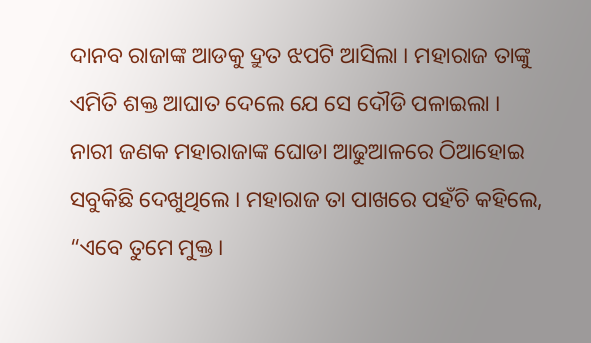ଦାନବ ରାଜାଙ୍କ ଆଡକୁ ଦ୍ରୁତ ଝପଟି ଆସିଲା । ମହାରାଜ ତାଙ୍କୁ ଏମିତି ଶକ୍ତ ଆଘାତ ଦେଲେ ଯେ ସେ ଦୌଡି ପଳାଇଲା ।
ନାରୀ ଜଣକ ମହାରାଜାଙ୍କ ଘୋଡା ଆଢୁଆଳରେ ଠିଆହୋଇ ସବୁକିଛି ଦେଖୁଥିଲେ । ମହାରାଜ ତା ପାଖରେ ପହଁଚି କହିଲେ, “ଏବେ ତୁମେ ମୁକ୍ତ ।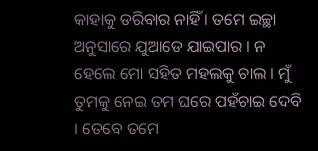କାହାକୁ ଡରିବାର ନାହିଁ । ତମେ ଇଚ୍ଛା ଅନୁସାରେ ଯୁଆଡେ ଯାଇପାର । ନ ହେଲେ ମୋ ସହିତ ମହଲକୁ ଚାଲ । ମୁଁ ତୁମକୁ ନେଇ ତମ ଘରେ ପହଁଚାଇ ଦେବି । ତେବେ ତମେ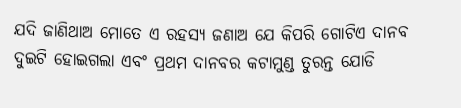ଯଦି ଜାଣିଥାଅ ମୋତେ ଏ ରହସ୍ୟ ଜଣାଅ ଯେ କିପରି ଗୋଟିଏ ଦାନବ ଦୁଇଟି ହୋଇଗଲା ଏବଂ ପ୍ରଥମ ଦାନବର କଟାମୁଣ୍ଡ ତୁରନ୍ତ ଯୋଡି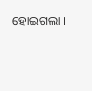ହୋଇଗଲା ।